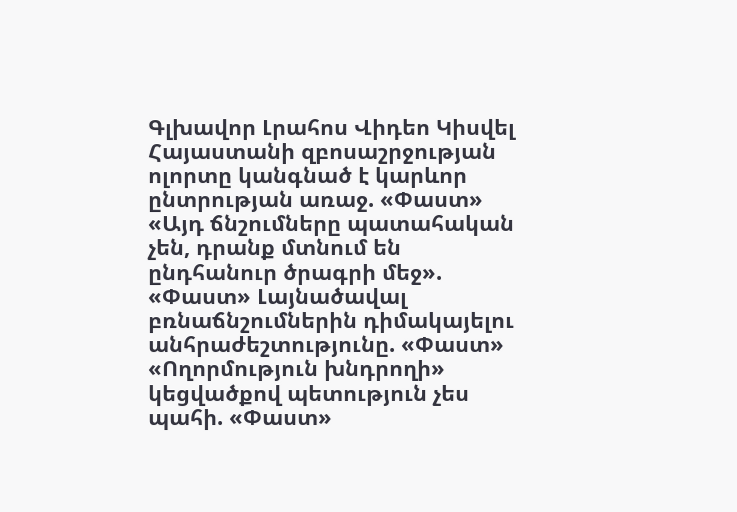Գլխավոր Լրահոս Վիդեո Կիսվել
Հայաստանի զբոսաշրջության ոլորտը կանգնած է կարևոր ընտրության առաջ. «Փաստ» «Այդ ճնշումները պատահական չեն, դրանք մտնում են ընդհանուր ծրագրի մեջ». «Փաստ» Լայնածավալ բռնաճնշումներին դիմակայելու անհրաժեշտությունը. «Փաստ» «Ողորմություն խնդրողի» կեցվածքով պետություն չես պահի. «Փաստ»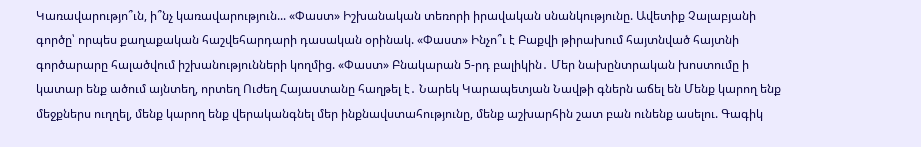Կառավարությո՞ւն, ի՞նչ կառավարություն... «Փաստ» Իշխանական տեռորի իրավական սնանկությունը. Ավետիք Չալաբյանի գործը՝ որպես քաղաքական հաշվեհարդարի դասական օրինակ. «Փաստ» Ինչո՞ւ է Բաքվի թիրախում հայտնված հայտնի գործարարը հալածվում իշխանությունների կողմից. «Փաստ» Բնակարան 5-րդ բալիկին․ Մեր նախընտրական խոստումը ի կատար ենք ածում այնտեղ, որտեղ Ուժեղ Հայաստանը հաղթել է․ Նարեկ Կարապետյան Նավթի գներն աճել են Մենք կարող ենք մեջքներս ուղղել, մենք կարող ենք վերականգնել մեր ինքնավստահությունը, մենք աշխարհին շատ բան ունենք ասելու. Գագիկ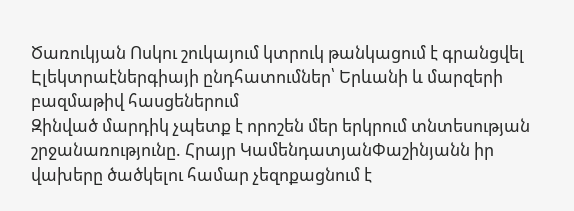Ծառուկյան Ոսկու շուկայում կտրուկ թանկացում է գրանցվել Էլեկտրաէներգիայի ընդհատումներ՝ Երևանի և մարզերի բազմաթիվ հասցեներում
Զինված մարդիկ չպետք է որոշեն մեր երկրում տնտեսության շրջանառությունը. Հրայր ԿամենդատյանՓաշինյանն իր վախերը ծածկելու համար չեզոքացնում է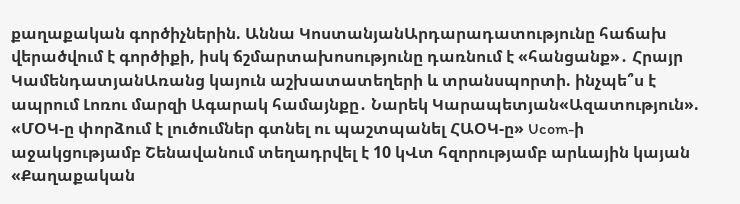քաղաքական գործիչներին. Աննա ԿոստանյանԱրդարադատությունը հաճախ վերածվում է գործիքի, իսկ ճշմարտախոսությունը դառնում է «հանցանք»․ Հրայր ԿամենդատյանԱռանց կայուն աշխատատեղերի և տրանսպորտի. ինչպե՞ս է ապրում Լոռու մարզի Ագարակ համայնքը․ Նարեկ Կարապետյան«Ազատություն». «ՄՕԿ-ը փորձում է լուծումներ գտնել ու պաշտպանել ՀԱՕԿ-ը» Ucom-ի աջակցությամբ Շենավանում տեղադրվել է 10 կՎտ հզորությամբ արևային կայան «Քաղաքական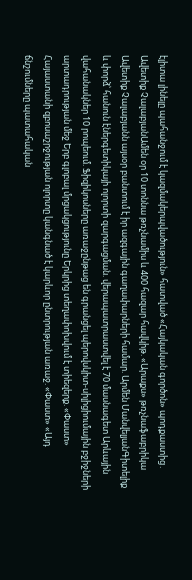էլիտա լինելը պահանջում է կազմակերպվածություն» հատված «Հայկական գործոն» պոդքաստից․ Ավետիք ՉալաբյանԱմեն օր 10 տոննա թռչնամիս և 400 հազար հավկիթ. «Արաքս» թռչնաֆաբրիկա Ավետիք Չալաբյանն այսօր բանտում է իր ազգային գաղափարների համար. Արմեն ՄանվելյանԳիտելիք և փորձ՝ հանուն էներգետիկայի ոլորտի զարգացման. վերապատրաստվել է 70 մասնագետ Արևային վահանակներ 10 րոպեում. Ֆիզիկոսները առաջընթաց են գրանցել պերովսկիտ-սիլիցիումային բջիջների արտադրության մեջ Երբ գլոբալ մրցակցությունը Երկրից տեղափոխվում է տիեզերք. «Փաստ» Հայաստանի զբոսաշրջության ոլորտը կանգնած է կարևոր ընտրության առաջ. «Փաստ» «Այդ ճնշումները պատահական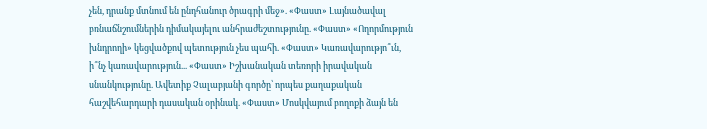չեն, դրանք մտնում են ընդհանուր ծրագրի մեջ». «Փաստ» Լայնածավալ բռնաճնշումներին դիմակայելու անհրաժեշտությունը. «Փաստ» «Ողորմություն խնդրողի» կեցվածքով պետություն չես պահի. «Փաստ» Կառավարությո՞ւն, ի՞նչ կառավարություն... «Փաստ» Իշխանական տեռորի իրավական սնանկությունը. Ավետիք Չալաբյանի գործը՝ որպես քաղաքական հաշվեհարդարի դասական օրինակ. «Փաստ» Մոսկվայում բողոքի ձայն են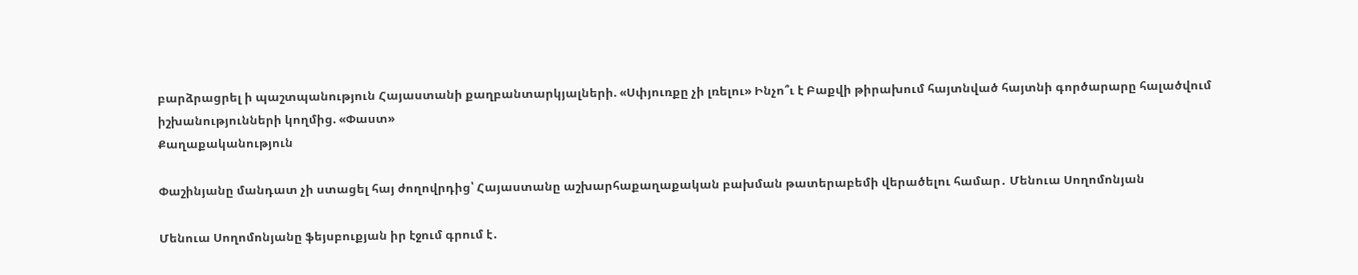բարձրացրել ի պաշտպանություն Հայաստանի քաղբանտարկյալների. «Սփյուռքը չի լռելու» Ինչո՞ւ է Բաքվի թիրախում հայտնված հայտնի գործարարը հալածվում իշխանությունների կողմից. «Փաստ»
Քաղաքականություն

Փաշինյանը մանդատ չի ստացել հայ ժողովրդից՝ Հայաստանը աշխարհաքաղաքական բախման թատերաբեմի վերածելու համար․ Մենուա Սողոմոնյան

Մենուա Սողոմոնյանը ֆեյսբուքյան իր էջում գրում է․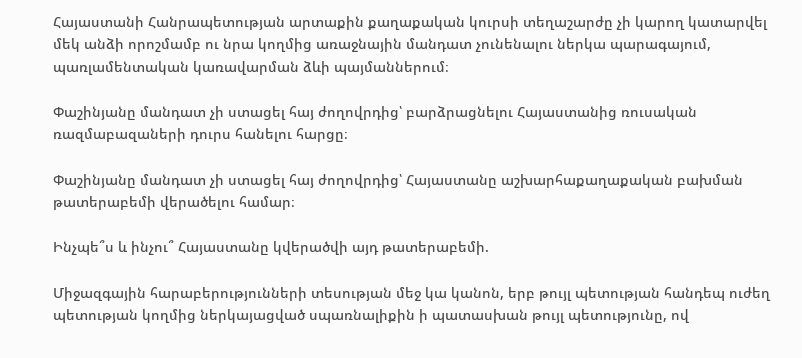Հայաստանի Հանրապետության արտաքին քաղաքական կուրսի տեղաշարժը չի կարող կատարվել մեկ անձի որոշմամբ ու նրա կողմից առաջնային մանդատ չունենալու ներկա պարագայում, պառլամենտական կառավարման ձևի պայմաններում։

Փաշինյանը մանդատ չի ստացել հայ ժողովրդից՝ բարձրացնելու Հայաստանից ռուսական ռազմաբազաների դուրս հանելու հարցը։

Փաշինյանը մանդատ չի ստացել հայ ժողովրդից՝ Հայաստանը աշխարհաքաղաքական բախման թատերաբեմի վերածելու համար։

Ինչպե՞ս և ինչու՞ Հայաստանը կվերածվի այդ թատերաբեմի.

Միջազգային հարաբերությունների տեսության մեջ կա կանոն, երբ թույլ պետության հանդեպ ուժեղ պետության կողմից ներկայացված սպառնալիքին ի պատասխան թույլ պետությունը, ով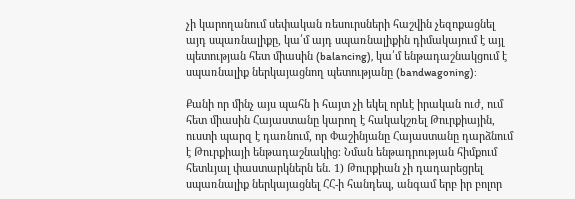չի կարողանում սեփական ռեսուրսների հաշվին չեզոքացնել այդ սպառնալիքը, կա՛մ այդ սպառնալիքին դիմակայում է այլ պետության հետ միասին (balancing), կա՛մ ենթադաշնակցում է սպառնալիք ներկայացնող պետությանը (bandwagoning):

Քանի որ մինչ այս պահն ի հայտ չի եկել որևէ իրական ուժ, ում հետ միասին Հայաստանը կարող է հակակշռել Թուրքիային, ուստի պարզ է դառնում, որ Փաշինյանը Հայաստանը դարձնում է Թուրքիայի ենթադաշնակից։ Նման ենթադրության հիմքում հետևյալ փաստարկներն են. 1) Թուրքիան չի դադարեցրել սպառնալիք ներկայացնել ՀՀ-ի հանդեպ, անգամ երբ իր բոլոր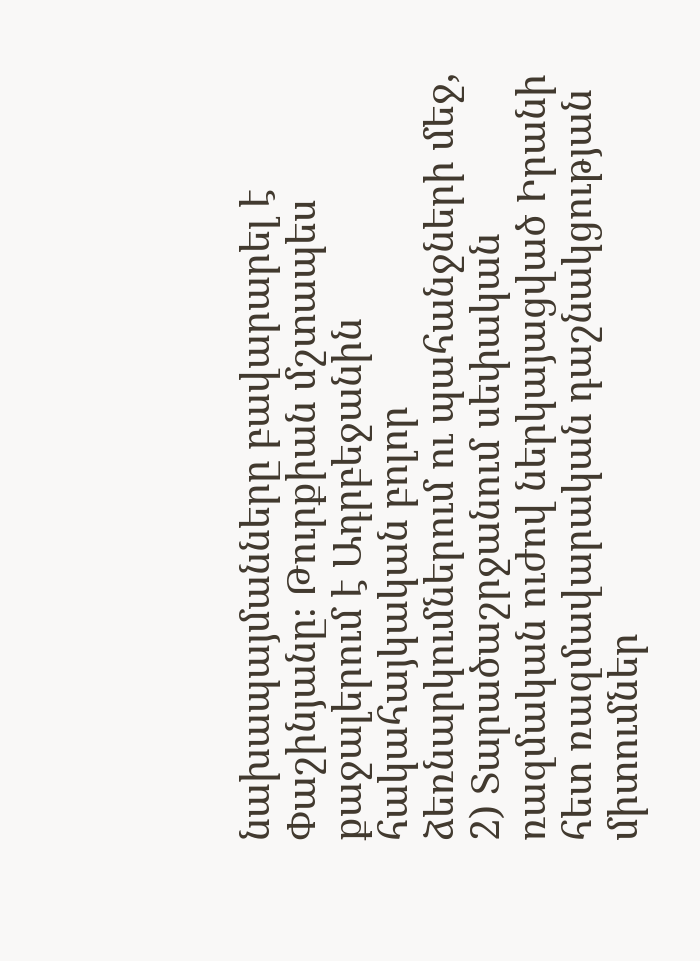նախապայմանները բավարարել է Փաշինյանը։ Թուրքիան մշտապես քաջալերում է Ադրբեջանին հակահայկական բոլոր ձեռնարկումներում ու պահանջների մեջ, 2) Տարածաշրջանում սեփական ռազմական ուժով ներկայացված Իրանի հետ ռազմավարական դաշնակցության միտումներ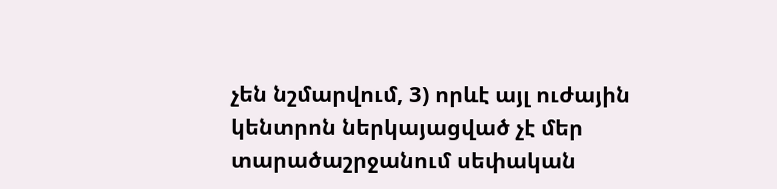չեն նշմարվում, 3) որևէ այլ ուժային կենտրոն ներկայացված չէ մեր տարածաշրջանում սեփական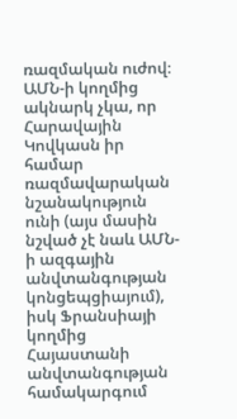ռազմական ուժով։ ԱՄՆ-ի կողմից ակնարկ չկա, որ Հարավային Կովկասն իր համար ռազմավարական նշանակություն ունի (այս մասին նշված չէ նաև ԱՄՆ-ի ազգային անվտանգության կոնցեպցիայում), իսկ Ֆրանսիայի կողմից Հայաստանի անվտանգության համակարգում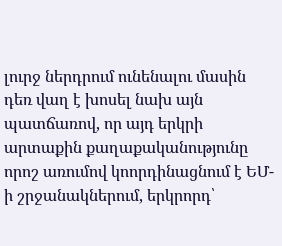լուրջ ներդրում ունենալու մասին դեռ վաղ է խոսել նախ այն պատճառով, որ այդ երկրի արտաքին քաղաքականությունը որոշ առումով կոորդինացնում է ԵՄ-ի շրջանակներում, երկրորդ՝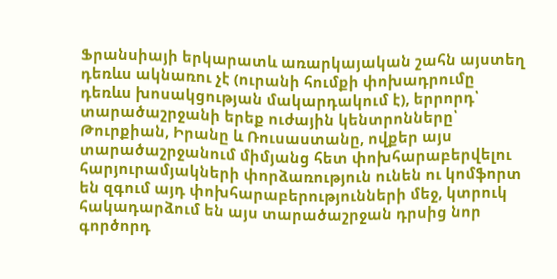Ֆրանսիայի երկարատև առարկայական շահն այստեղ դեռևս ակնառու չէ (ուրանի հումքի փոխադրումը դեռևս խոսակցության մակարդակում է), երրորդ՝ տարածաշրջանի երեք ուժային կենտրոնները՝ Թուրքիան, Իրանը և Ռուսաստանը, ովքեր այս տարածաշրջանում միմյանց հետ փոխհարաբերվելու հարյուրամյակների փորձառություն ունեն ու կոմֆորտ են զգում այդ փոխհարաբերությունների մեջ, կտրուկ հակադարձում են այս տարածաշրջան դրսից նոր գործորդ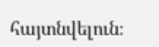հայտնվելուն։